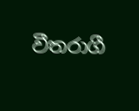වීතරාගී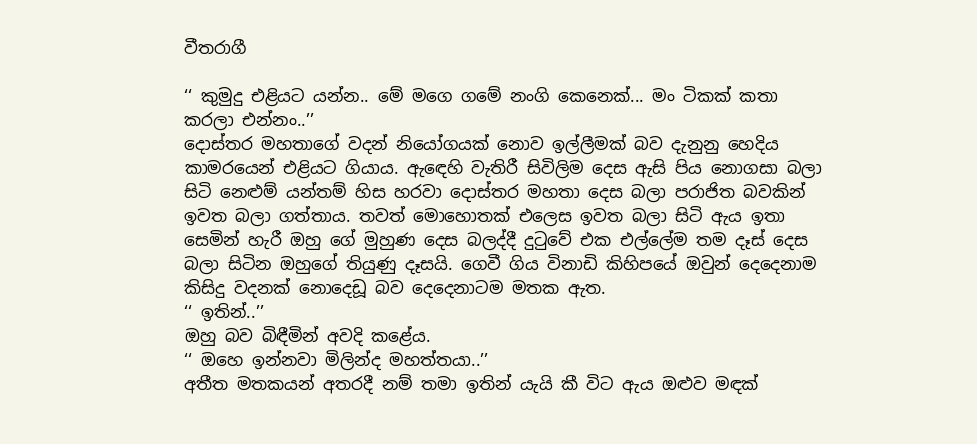වීතරාගී

‘‘ කුමුදු එළියට යන්න.. මේ මගෙ ගමේ නංගි කෙනෙක්... මං ටිකක් කතා කරලා එන්නං..’’
දොස්තර මහතාගේ වදන් නියෝගයක් නොව ඉල්ලීමක් බව දැනුනු හෙදිය කාමරයෙන් එළියට ගියාය. ඇඳෙහි වැතිරී සිවිලිම දෙස ඇසි පිය නොගසා බලා සිටි නෙළුම් යන්තම් හිස හරවා දොස්තර මහතා දෙස බලා පරාජිත බවකින් ඉවත බලා ගත්තාය. තවත් මොහොතක් එලෙස ඉවත බලා සිටි ඇය ඉතා සෙමින් හැරී ඔහු ගේ මුහුණ දෙස බලද්දී දුටුවේ එක එල්ලේම තම දෑස් දෙස බලා සිටින ඔහුගේ තියුණු දෑසයි. ගෙවී ගිය විනාඩි කිහිපයේ ඔවුන් දෙදෙනාම කිසිදු වදනක් නොදෙඩූ බව දෙදෙනාටම මතක ඇත.
‘‘ ඉතින්..’’
ඔහු බව බිඳීමින් අවදි කළේය.
‘‘ ඔහෙ ඉන්නවා මිලින්ද මහත්තයා..’’
අතීත මතකයන් අතරදී නම් තමා ඉතින් යැයි කී විට ඇය ඔළුව මඳක්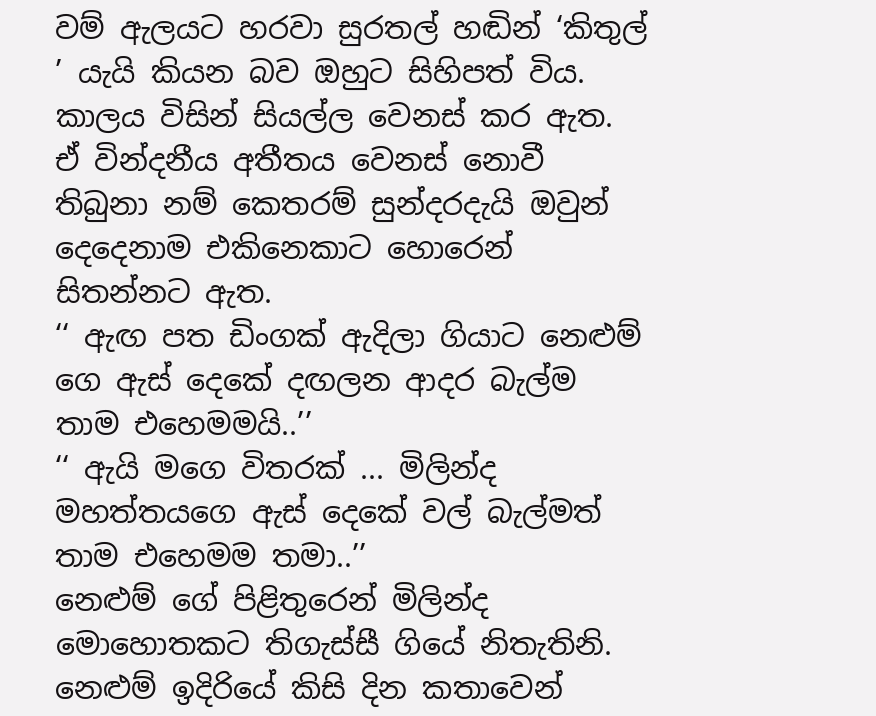වම් ඇලයට හරවා සුරතල් හඬින් ‘කිතුල් ’ යැයි කියන බව ඔහුට සිහිපත් විය. කාලය විසින් සියල්ල වෙනස් කර ඇත. ඒ වින්දනීය අතීතය වෙනස් නොවී තිබුනා නම් කෙතරම් සුන්දරදැයි ඔවුන් දෙදෙනාම එකිනෙකාට හොරෙන් සිතන්නට ඇත.
‘‘ ඇඟ පත ඩිංගක් ඇදිලා ගියාට නෙළුම් ගෙ ඇස් දෙකේ දඟලන ආදර බැල්ම තාම එහෙමමයි..’’
‘‘ ඇයි මගෙ විතරක් ... මිලින්ද මහත්තයගෙ ඇස් දෙකේ වල් බැල්මත් තාම එහෙමම තමා..’’
නෙළුම් ගේ පිළිතුරෙන් මිලින්ද මොහොතකට තිගැස්සී ගියේ නිතැතිනි. නෙළුම් ඉදිරියේ කිසි දින කතාවෙන්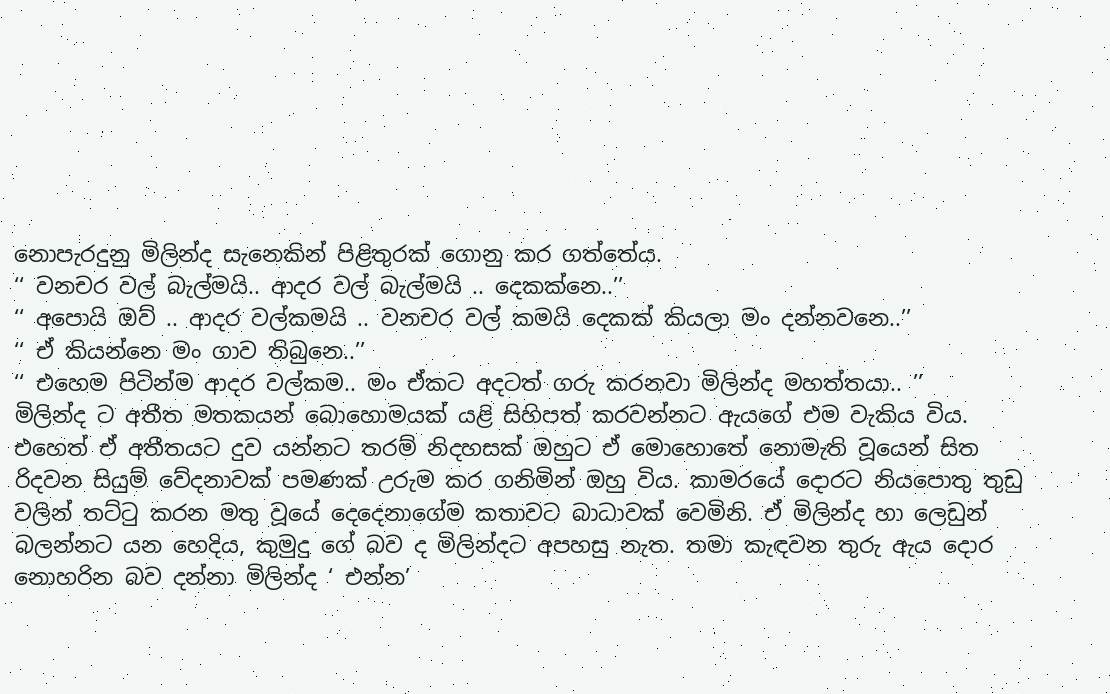නොපැරදුනු මිලින්ද සැනෙකින් පිළිතුරක් ගොනු කර ගත්තේය.
‘‘ වනචර වල් බැල්මයි.. ආදර වල් බැල්මයි .. දෙකක්නෙ..’’
‘‘ අපොයි ඔව් .. ආදර වල්කමයි .. වනචර වල් කමයි දෙකක් කියලා මං දන්නවනෙ..’’
‘‘ ඒ කියන්නෙ මං ගාව තිබුනෙ..’’
‘‘ එහෙම පිටින්ම ආදර වල්කම.. මං ඒකට අදටත් ගරු කරනවා මිලින්ද මහත්තයා.. ’’
මිලින්ද ට අතීත මතකයන් බොහොමයක් යළි සිහිපත් කරවන්නට ඇයගේ එම වැකිය විය. එහෙත් ඒ අතීතයට දුව යන්නට තරම් නිදහසක් ඔහුට ඒ මොහොතේ නොමැති වූයෙන් සිත රිදවන සියුම් වේදනාවක් පමණක් උරුම කර ගනිමින් ඔහු විය. කාමරයේ දොරට නියපොතු තුඩු වලින් තට්ටු කරන මතු වූයේ දෙදෙනාගේම කතාවට බාධාවක් වෙමිනි. ඒ මිලින්ද හා ලෙඩුන් බලන්නට යන හෙදිය, කුමුදු ගේ බව ද මිලින්දට අපහසු නැත. තමා කැඳවන තුරු ඇය දොර නොහරින බව දන්නා මිලින්ද ‘ එන්න’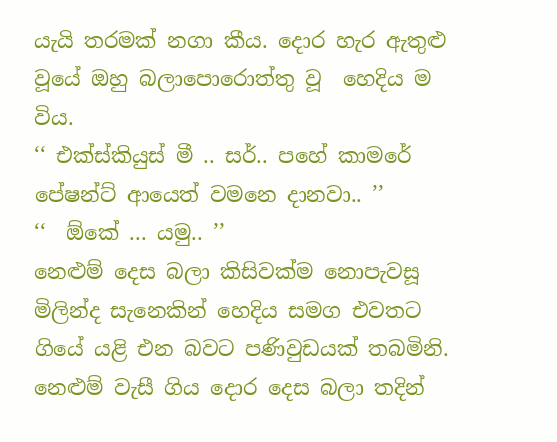යැයි තරමක් නගා කීය. දොර හැර ඇතුළු වූයේ ඔහු බලාපොරොත්තු වූ  හෙදිය ම විය.
‘‘ එක්ස්කියුස් මී .. සර්.. පහේ කාමරේ පේෂන්ට් ආයෙත් වමනෙ දානවා.. ’’
‘‘  ඕකේ ... යමු.. ’’
නෙළුම් දෙස බලා කිසිවක්ම නොපැවසූ මිලින්ද සැනෙකින් හෙදිය සමග එවතට ගියේ යළි එන බවට පණිවුඩයක් තබමිනි. නෙළුම් වැසී ගිය දොර දෙස බලා තදින්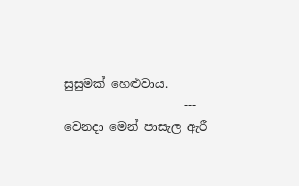සුසුමක් හෙළුවාය.
                    ---
වෙනදා මෙන් පාසැල ඇරී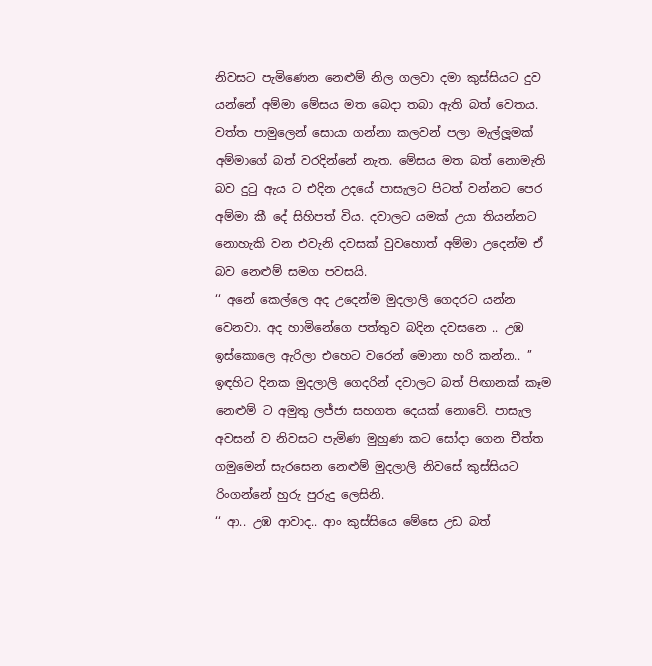නිවසට පැමිණෙන නෙළුම් නිල ගලවා දමා කුස්සියට දුව යන්නේ අම්මා මේසය මත බෙදා තබා ඇති බත් වෙතය. වත්ත පාමුලෙන් සොයා ගන්නා කලවන් පලා මැල්ලූමක් අම්මාගේ බත් වරදින්නේ නැත. මේසය මත බත් නොමැති බව දුටු ඇය ට එදින උදයේ පාසැලට පිටත් වන්නට පෙර අම්මා කී දේ සිහිපත් විය. දවාලට යමක් උයා තියන්නට නොහැකි වන එවැනි දවසක් වුවහොත් අම්මා උදෙන්ම ඒ බව නෙළුම් සමග පවසයි.
‘‘ අනේ කෙල්ලෙ අද උදෙන්ම මුදලාලි ගෙදරට යන්න වෙනවා. අද හාමිනේගෙ පත්තුව බදින දවසනෙ .. උඹ ඉස්කොලෙ ඇරිලා එහෙට වරෙන් මොනා හරි කන්න.. ’’
ඉඳහිට දිනක මුදලාලි ගෙදරින් දවාලට බත් පිඟානක් කෑම නෙළුම් ට අමුතු ලජ්ජා සහගත දෙයක් නොවේ. පාසැල අවසන් ව නිවසට පැමිණ මුහුණ කට සෝදා ගෙන චීත්ත ගමුමෙන් සැරසෙන නෙළුම් මුදලාලි නිවසේ කුස්සියට රිංගන්නේ හුරු පුරුදු ලෙසිනි.
‘‘ ආ.. උඹ ආවාද.. ආං කුස්සියෙ මේසෙ උඩ බත්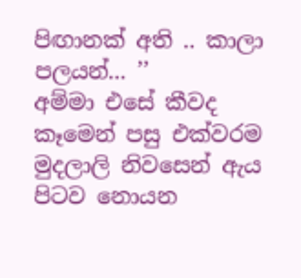පිඟානක් අති .. කාලා පලයන්... ’’
අම්මා එසේ කීවද කෑමෙන් පසු එක්වරම මුදලාලි නිවසෙන් ඇය පිටව නොයන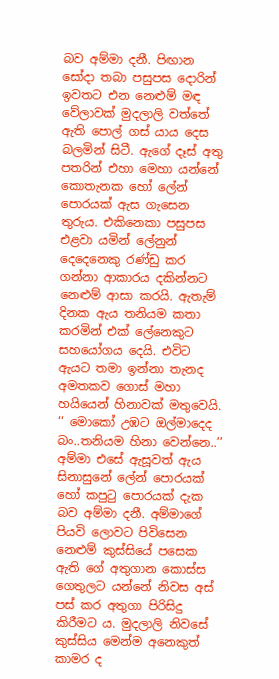බව අම්මා දනී. පිඟාන සෝදා තබා පසුපස දොරින් ඉවතට එන නෙළුම් මඳ වේලාවක් මුදලාලි වත්තේ ඇති පොල් ගස් යාය දෙස බලමින් සිටී. ඇගේ දෑස් අතු පතරින් එහා මෙහා යන්නේ කොතැනක හෝ ලේන් පොරයක් ඇස ගැසෙන තුරුය. එකිනෙකා පසුපස එළවා යමින් ලේනුන් දෙදෙනෙකු රණ්ඩු කර ගන්නා ආකාරය දකින්නට නෙළුම් ආසා කරයි. ඇතැම් දිනක ඇය තනියම කතා කරමින් එක් ලේනෙකුට සහයෝගය දෙයි. එවිට ඇයට තමා ඉන්නා තැනද අමතකව ගොස් මහා හයියෙන් හිනාවක් මතුවෙයි.
‘‘ මොකෝ උඹට ඔල්මාදෙද බං..තනියම හිනා වෙන්නෙ..’’
අම්මා එසේ ඇසූවත් ඇය සිනාසුනේ ලේන් පොරයක් හෝ කපුටු පොරයක් දැක බව අම්මා දනී. අම්මාගේ පියවි ලොවට පිවිසෙන නෙළුම් කුස්සියේ පසෙක ඇති ගේ අතුගාන කොස්ස ගෙතුලට යන්නේ නිවස අස් පස් කර අතුගා පිරිසිදු කිරීමට ය. මුදලාලි නිවසේ කුස්සිය මෙන්ම අනෙකුත් කාමර ද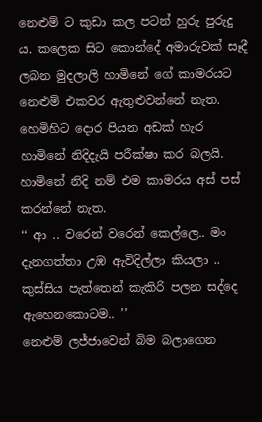නෙළුම් ට කුඩා කල පටන් හුරු පුරුදු ය. කලෙක සිට කොන්දේ අමාරුවක් සෑදී ලබන මුදලාලි හාමිනේ ගේ කාමරයට නෙළුම් එකවර ඇතුළුවන්නේ නැත. හෙමිහිට දොර පියන අඩක් හැර හාමිනේ නිදිදැයි පරීක්ෂා කර බලයි. හාමිනේ නිදි නම් එම කාමරය අස් පස් කරන්නේ නැත.
‘‘ ආ .. වරෙන් වරෙන් කෙල්ලෙ.. මං දැනගත්තා උඹ ඇවිදිල්ලා කියලා .. කුස්සිය පැත්තෙන් කැකිරි පලන සද්දෙ ඇහෙනකොටම.. ’’
නෙළුම් ලජ්ජාවෙන් බිම බලාගෙන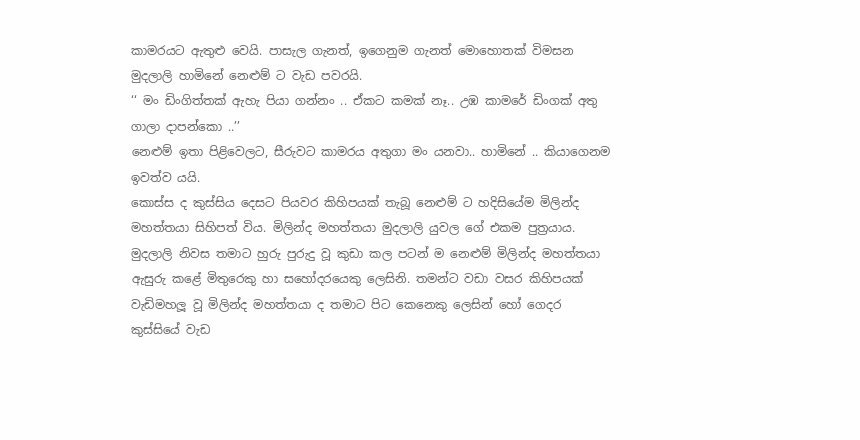කාමරයට ඇතුළු වෙයි. පාසැල ගැනත්, ඉගෙනුම ගැනත් මොහොතක් විමසන මුදලාලි හාමිනේ නෙළුම් ට වැඩ පවරයි.
‘‘ මං ඩිංගිත්තක් ඇහැ පියා ගන්නං .. ඒකට කමක් නෑ.. උඹ කාමරේ ඩිංගක් අතු ගාලා දාපන්කො ..’’
නෙළුම් ඉතා පිළිවෙලට, සීරුවට කාමරය අතුගා මං යනවා.. හාමිනේ .. කියාගෙනම ඉවත්ව යයි.
කොස්ස ද කුස්සිය දෙසට පියවර කිහිපයක් තැබූ නෙළුම් ට හදිසියේම මිලින්ද මහත්තයා සිහිපත් විය. මිලින්ද මහත්තයා මුදලාලි යුවල ගේ එකම පුත්‍රයාය. මුදලාලි නිවස තමාට හුරු පුරුදු වූ කුඩා කල පටන් ම නෙළුම් මිලින්ද මහත්තයා ඇසුරු කළේ මිතුරෙකු හා සහෝදරයෙකු ලෙසිනි. තමන්ට වඩා වසර කිහිපයක් වැඩිමහලූ වූ මිලින්ද මහත්තයා ද තමාට පිට කෙනෙකු ලෙසින් හෝ ගෙදර කුස්සියේ වැඩ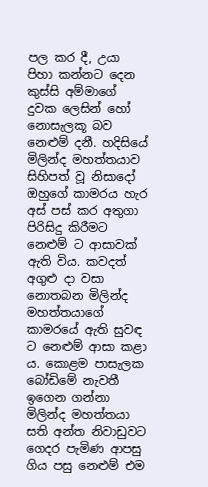පල කර දී, උයා පිහා කන්නට දෙන කුස්සි අම්මාගේ දුවක ලෙසින් හෝ නොසැලකූ බව නෙළුම් දනී. හදිසියේ මිලින්ද මහත්තයාව සිහිපත් වූ නිසාදෝ ඔහුගේ කාමරය හැර අස් පස් කර අතුගා පිරිසිදු කිරීමට නෙළුම් ට ආසාවක් ඇති විය. කවදත් අගුළු දා වසා නොතබන මිලින්ද මහත්තයාගේ කාමරයේ ඇති සුවඳ ට නෙළුම් ආසා කළා ය. කොළම පාසැලක බෝඩිමේ නැවතී ඉගෙන ගන්නා මිලින්ද මහත්තයා සති අන්ත නිවාඩුවට ගෙදර පැමිණ ආපසු ගිය පසු නෙළුම් එම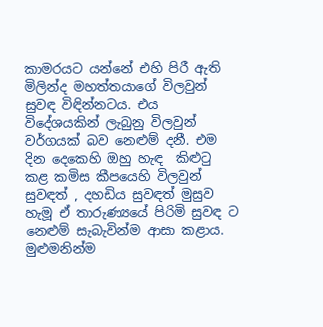කාමරයට යන්නේ එහි පිරී ඇති මිලින්ද මහත්තයාගේ විලවුන් සුවඳ විඳින්නටය. එය විදේශයකින් ලැබුනු විලවුන් වර්ගයක් බව නෙළුම් දනී. එම දින දෙකෙහි ඔහු හැඳ  කිළුටු කළ කමිස කීපයෙහි විලවුන් සුවඳත් , දහඩිය සුවඳත් මුසුව හැමූ ඒ තාරුණ්‍යයේ පිරිමි සුවඳ ට නෙළුම් සැබැවින්ම ආසා කළාය.
මුළුමනින්ම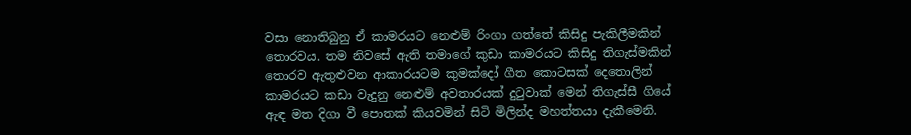වසා නොතිබුනු ඒ කාමරයට නෙළුම් රිංගා ගත්තේ කිසිදු පැකිලීමකින් තොරවය. තම නිවසේ ඇති තමාගේ කුඩා කාමරයට කිසිදු තිගැස්මකින් තොරව ඇතුළුවන ආකාරයටම කුමක්දෝ ගීත කොටසක් දෙතොලින් කාමරයට කඩා වැදුනු නෙළුම් අවතාරයක් දුටුවාක් මෙන් තිගැස්සී ගියේ ඇඳ මත දිගා වී පොතක් කියවමින් සිටි මිලින්ද මහත්තයා දැකීමෙනි.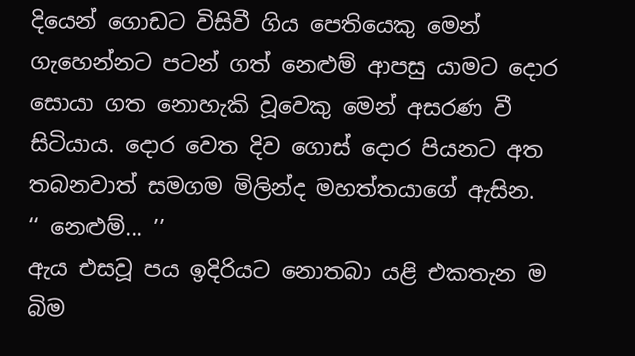දියෙන් ගොඩට විසිවී ගිය පෙතියෙකු මෙන් ගැහෙන්නට පටන් ගත් නෙළුම් ආපසු යාමට දොර සොයා ගත නොහැකි වූවෙකු මෙන් අසරණ වී සිටියාය. දොර වෙත දිව ගොස් දොර පියනට අත තබනවාත් සමගම මිලින්ද මහත්තයාගේ ඇසින.
‘‘ නෙළුම්... ’’
ඇය එසවූ පය ඉදිරියට නොතබා යළි එකතැන ම බිම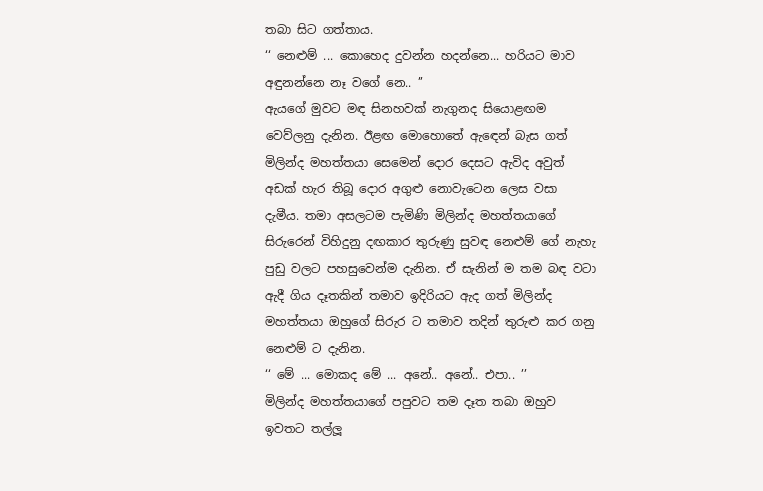තබා සිට ගත්තාය.
‘‘ නෙළුම් ... කොහෙද දුවන්න හදන්නෙ... හරියට මාව අඳුනන්නෙ නෑ වගේ නෙ.. ’’
ඇයගේ මුවට මඳ සිනහවක් නැගුනද සියොළඟම වෙව්ලනු දැනින. ඊළඟ මොහොතේ ඇඳෙන් බැස ගත් මිලින්ද මහත්තයා සෙමෙන් දොර දෙසට ඇවිද අවුත් අඩක් හැර තිබූ දොර අගුළු නොවැටෙන ලෙස වසා දැමීය. තමා අසලටම පැමිණි මිලින්ද මහත්තයාගේ සිරුරෙන් විහිදුනු දඟකාර තුරුණු සුවඳ නෙළුම් ගේ නැහැ පුඩු වලට පහසුවෙන්ම දැනින. ඒ සැනින් ම තම බඳ වටා ඇදී ගිය දෑතකින් තමාව ඉදිරියට ඇද ගත් මිලින්ද මහත්තයා ඔහුගේ සිරුර ට තමාව තදින් තුරුළු කර ගනු නෙළුම් ට දැනින.
‘‘ මේ ... මොකද මේ ... අනේ.. අනේ.. එපා.. ’’
මිලින්ද මහත්තයාගේ පපුවට තම දෑත තබා ඔහුව ඉවතට තල්ලූ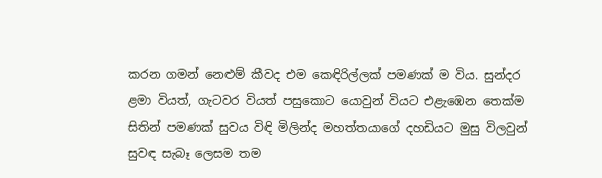කරන ගමන් නෙළුම් කීවද එම කෙඳිරිල්ලක් පමණක් ම විය. සුන්දර ළමා වියත්, ගැටවර වියත් පසුකොට යොවුන් වියට එළැඹෙන තෙක්ම සිතින් පමණක් සුවය විඳි මිලින්ද මහත්තයාගේ දහඩියට මුසු විලවුන් සුවඳ සැබෑ ලෙසම තම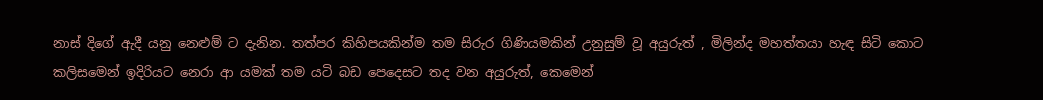නාස් දිගේ ඇදී යනු නෙළුම් ට දැනින. තත්පර කිහිපයකින්ම තම සිරුර ගිණියමකින් උනුසුම් වූ අයුරුත් , මිලින්ද මහත්තයා හැඳ සිටි කොට කලිසමෙන් ඉදිරියට නෙරා ආ යමක් තම යටි බඩ පෙදෙසට තද වන අයුරුත්, කෙමෙන්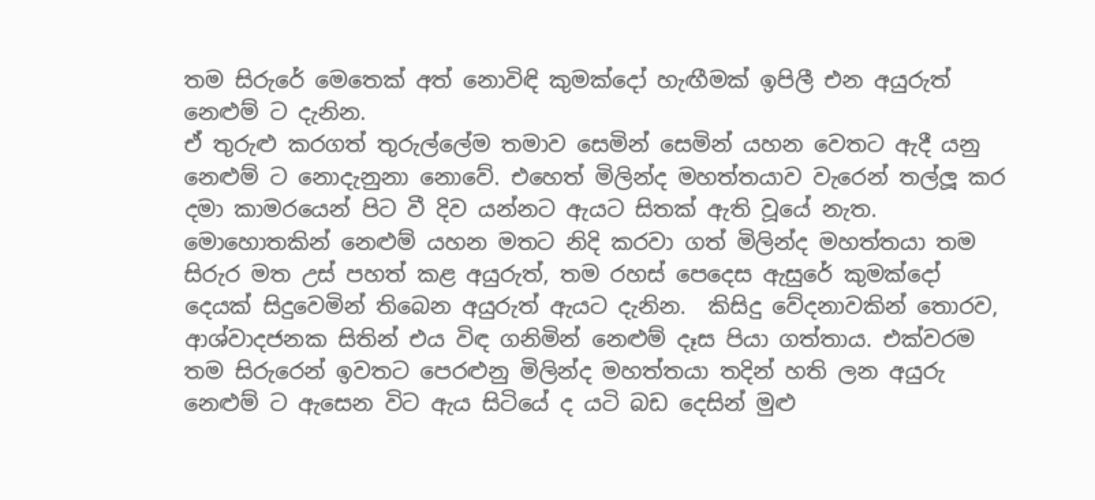තම සිරුරේ මෙතෙක් අත් නොවිඳි කුමක්දෝ හැඟීමක් ඉපිලී එන අයුරුත් නෙළුම් ට දැනින.
ඒ තුරුළු කරගත් තුරුල්ලේම තමාව සෙමින් සෙමින් යහන වෙතට ඇදී යනු නෙළුම් ට නොදැනුනා නොවේ. එහෙත් මිලින්ද මහත්තයාව වැරෙන් තල්ලූ කර දමා කාමරයෙන් පිට වී දිව යන්නට ඇයට සිතක් ඇති වූයේ නැත. මොහොතකින් නෙළුම් යහන මතට නිදි කරවා ගත් මිලින්ද මහත්තයා තම සිරුර මත උස් පහත් කළ අයුරුත්, තම රහස් පෙදෙස ඇසුරේ කුමක්දෝ දෙයක් සිදුවෙමින් තිබෙන අයුරුත් ඇයට දැනින.  කිසිදු වේදනාවකින් තොරව, ආශ්වාදජනක සිතින් එය විඳ ගනිමින් නෙළුම් දෑස පියා ගත්තාය. එක්වරම තම සිරුරෙන් ඉවතට පෙරළුනු මිලින්ද මහත්තයා තදින් හති ලන අයුරු නෙළුම් ට ඇසෙන විට ඇය සිටියේ ද යටි බඩ දෙසින් මුළු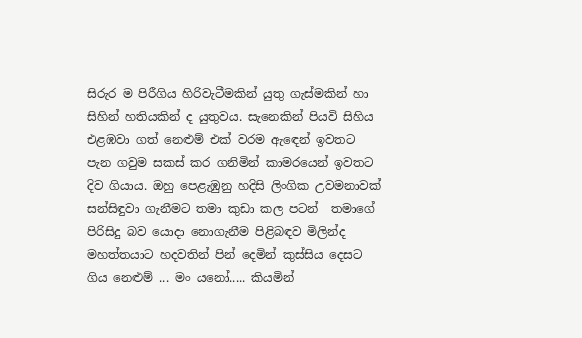සිරුර ම පිරීගිය හිරිවැටීමකින් යුතු ගැස්මකින් හා සිහින් හතියකින් ද යුතුවය. සැනෙකින් පියවි සිහිය එළඹවා ගත් නෙළුම් එක් වරම ඇඳෙන් ඉවතට පැන ගවුම සකස් කර ගනිමින් කාමරයෙන් ඉවතට දිව ගියාය. ඔහු පෙළැඹුනු හදිසි ලිංගික උවමනාවක් සන්සිඳුවා ගැනීමට තමා කුඩා කල පටන්  තමාගේ පිරිසිදු බව යොදා නොගැනීම පිළිබඳව මිලින්ද මහත්තයාට හදවතින් පින් දෙමින් කුස්සිය දෙසට ගිය නෙළුම් ... මං යනෝ..... කියමින්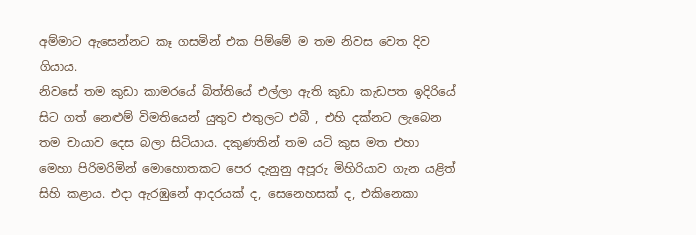අම්මාට ඇසෙන්නට කෑ ගසමින් එක පිම්මේ ම තම නිවස වෙත දිව ගියාය.
නිවසේ තම කුඩා කාමරයේ බිත්තියේ එල්ලා ඇති කුඩා කැඩපත ඉදිරියේ සිට ගත් නෙළුම් විමතියෙන් යුතුව එතුලට එබී , එහි දක්නට ලැබෙන තම චායාව දෙස බලා සිටියාය. දකුණතින් තම යටි කුස මත එහා මෙහා පිරිමරිමින් මොහොතකට පෙර දැනුනු අපූරු මිහිරියාව ගැන යළිත් සිහි කළාය. එදා ඇරඹුනේ ආදරයක් ද, සෙනෙහසක් ද, එකිනෙකා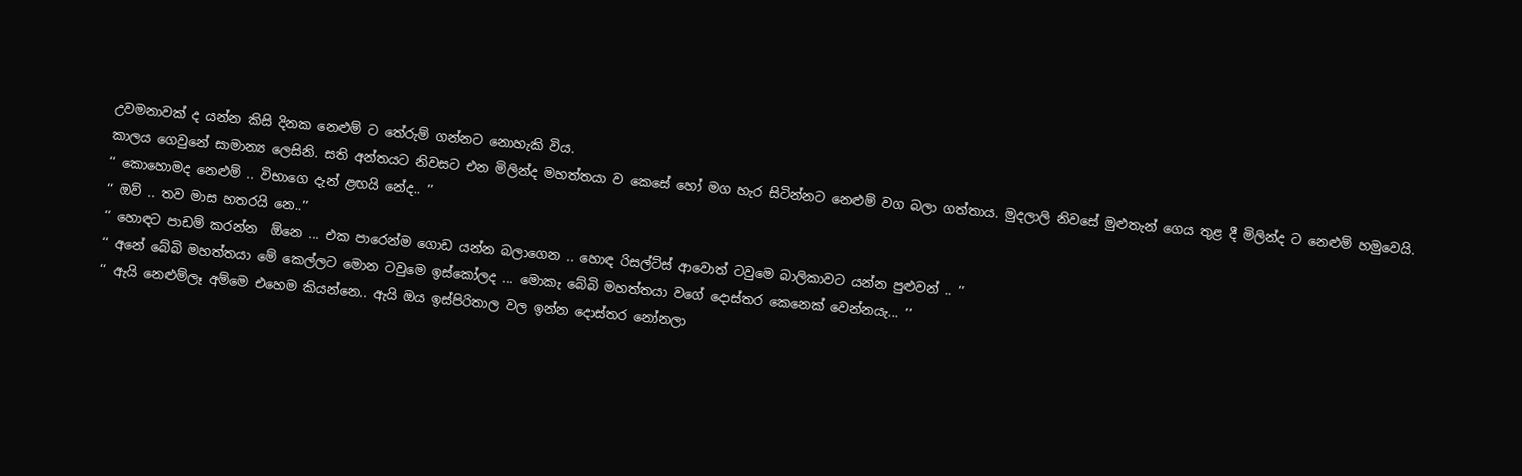උවමනාවක් ද යන්න කිසි දිනක නෙළුම් ට තේරුම් ගන්නට නොහැකි විය.
කාලය ගෙවුනේ සාමාන්‍ය ලෙසිනි. සති අන්තයට නිවසට එන මිලින්ද මහත්තයා ව කෙසේ හෝ මග හැර සිටින්නට නෙළුම් වග බලා ගත්තාය. මුදලාලි නිවසේ මුළුතැන් ගෙය තුළ දී මිලින්ද ට නෙළුම් හමුවෙයි.
‘‘ කොහොමද නෙළුම් .. විභාගෙ දැන් ළඟයි නේද.. ’’
‘‘ ඔව් .. තව මාස හතරයි නෙ..’’
‘‘ හොඳට පාඩම් කරන්න  ඕනෙ ... එක පාරෙන්ම ගොඩ යන්න බලාගෙන .. හොඳ රිසල්ට්ස් ආවොත් ටවුමෙ බාලිකාවට යන්න පුළුවන් .. ’’
‘‘ අනේ බේබි මහත්තයා මේ කෙල්ලට මොන ටවුමෙ ඉස්කෝලද ... මොකැ බේබි මහත්තයා වගේ දොස්තර කෙනෙක් වෙන්නයැ... ’’
‘‘ ඇයි නෙළුම්ලෑ අම්මෙ එහෙම කියන්නෙ.. ඇයි ඔය ඉස්පිරිතාල වල ඉන්න දොස්තර නෝනලා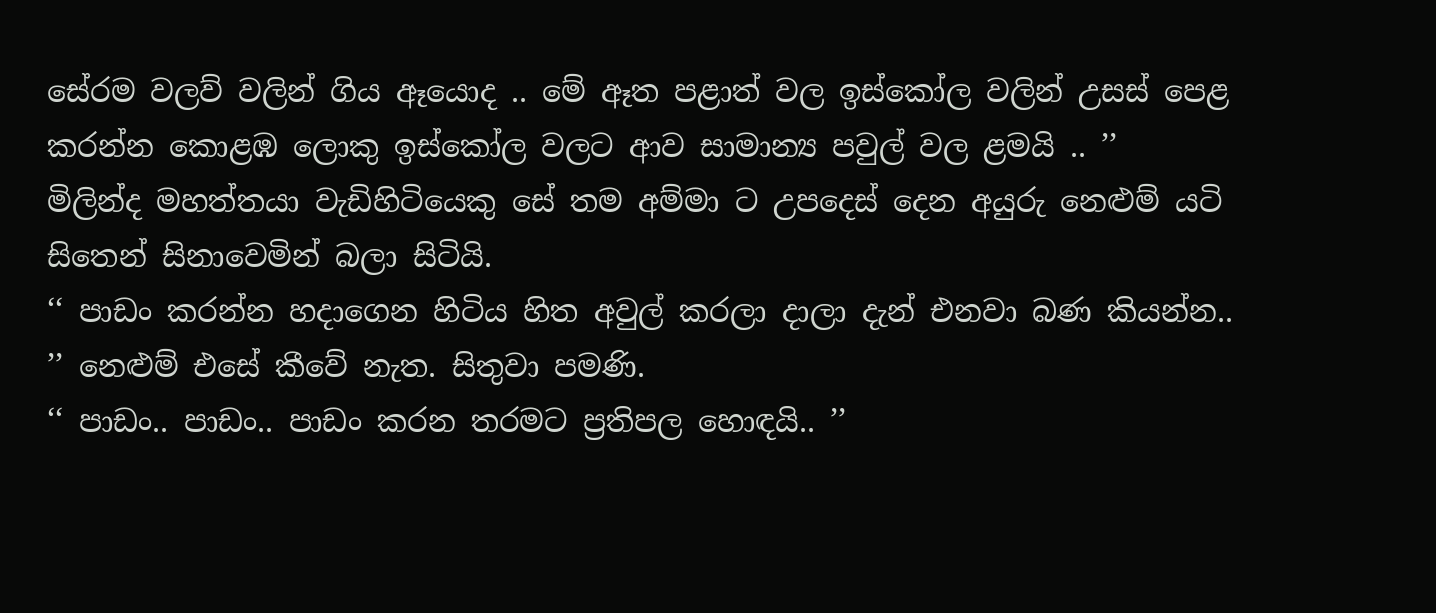සේරම වලව් වලින් ගිය ඈයොද .. මේ ඈත පළාත් වල ඉස්කෝල වලින් උසස් පෙළ කරන්න කොළඹ ලොකු ඉස්කෝල වලට ආව සාමාන්‍ය පවුල් වල ළමයි .. ’’
මිලින්ද මහත්තයා වැඩිහිටියෙකු සේ තම අම්මා ට උපදෙස් දෙන අයුරු නෙළුම් යටි සිතෙන් සිනාවෙමින් බලා සිටියි.
‘‘ පාඩං කරන්න හදාගෙන හිටිය හිත අවුල් කරලා දාලා දැන් එනවා බණ කියන්න.. ’’ නෙළුම් එසේ කීවේ නැත. සිතුවා පමණි.
‘‘ පාඩං.. පාඩං.. පාඩං කරන තරමට ප්‍රතිපල හොඳයි.. ’’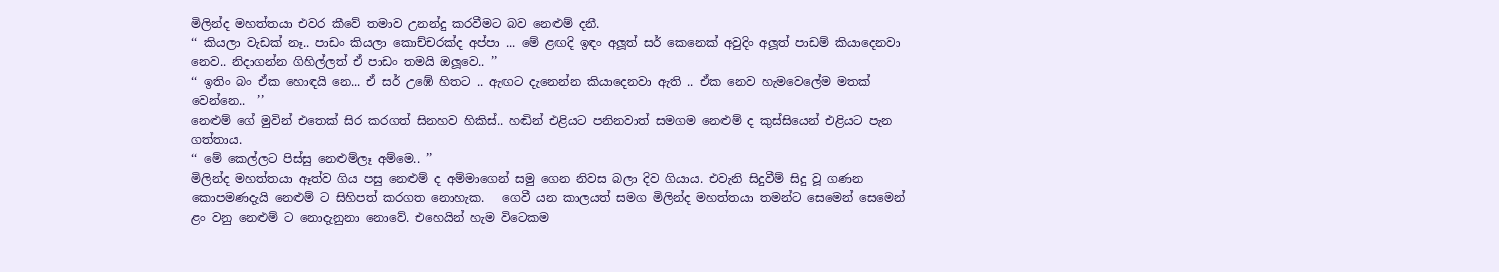මිලින්ද මහත්තයා එවර කීවේ තමාව උනන්දු කරවීමට බව නෙළුම් දනී.
‘‘ කියලා වැඩක් නෑ.. පාඩං කියලා කොච්චරක්ද අප්පා ... මේ ළඟදි ඉඳං අලූත් සර් කෙනෙක් අවුදිං අලූත් පාඩම් කියාදෙනවා නෙව.. නිදාගන්න ගිහිල්ලත් ඒ පාඩං තමයි ඔලූවෙ.. ’’
‘‘ ඉතිං බං ඒක හොඳයි නෙ... ඒ සර් උඹේ හිතට .. ඇඟට දැනෙන්න කියාදෙනවා ඇති .. ඒක නෙව හැමවෙලේම මතක් වෙන්නෙ..  ’’
නෙළුම් ගේ මුවින් එතෙක් සිර කරගත් සිනහව හිකිස්.. හඬින් එළියට පනිනවාත් සමගම නෙළුම් ද කුස්සියෙන් එළියට පැන ගත්තාය.
‘‘ මේ කෙල්ලට පිස්සු නෙළුම්ලෑ අම්මෙ.. ’’
මිලින්ද මහත්තයා ඈත්ව ගිය පසු නෙළුම් ද අම්මාගෙන් සමු ගෙන නිවස බලා දිව ගියාය. එවැනි සිදුවීම් සිදු වූ ගණන කොපමණදැයි නෙළුම් ට සිහිපත් කරගත නොහැක.   ගෙවී යන කාලයත් සමග මිලින්ද මහත්තයා තමන්ට සෙමෙන් සෙමෙන් ළං වනු නෙළුම් ට නොදැනුනා නොවේ. එහෙයින් හැම විටෙකම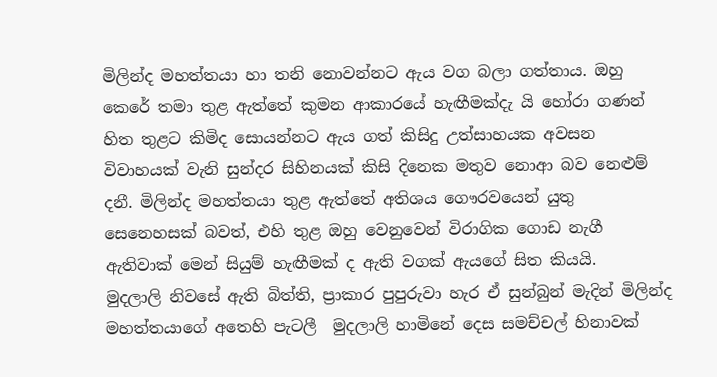මිලින්ද මහත්තයා හා තනි නොවන්නට ඇය වග බලා ගත්තාය. ඔහු කෙරේ තමා තුළ ඇත්තේ කුමන ආකාරයේ හැඟීමක්දැ යි හෝරා ගණන් හිත තුළට කිමිද සොයන්නට ඇය ගත් කිසිදු උත්සාහයක අවසන විවාහයක් වැනි සුන්දර සිහිනයක් කිසි දිනෙක මතුව නොආ බව නෙළුම් දනී. මිලින්ද මහත්තයා තුළ ඇත්තේ අතිශය ගෞරවයෙන් යුතු සෙනෙහසක් බවත්, එහි තුළ ඔහු වෙනුවෙන් විරාගික ගොඩ නැගී ඇතිවාක් මෙන් සියුම් හැඟීමක් ද ඇති වගක් ඇයගේ සිත කියයි.
මුදලාලි නිවසේ ඇති බිත්ති, ප්‍රාකාර පුපුරුවා හැර ඒ සුන්බුන් මැදින් මිලින්ද මහත්තයාගේ අතෙහි පැටලී  මුදලාලි හාමිනේ දෙස සමච්චල් හිනාවක්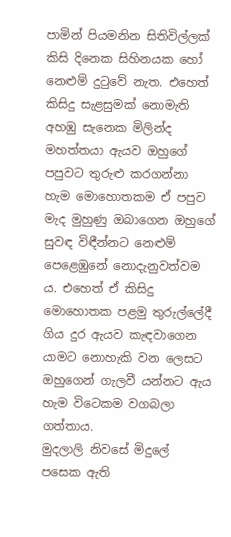පාමින් පියමනින සිතිවිල්ලක් කිසි දිනෙක සිහිනයක හෝ නෙළුම් දුටුවේ නැත. එහෙත් කිසිදු සැළසුමක් නොමැති අහඹු සැනෙක මිලින්ද මහත්තයා ඇයව ඔහුගේ පපුවට තුරුළු කරගන්නා හැම මොහොතකම ඒ පපුව මැද මුහුණු ඔබාගෙන ඔහුගේ සුවඳ විඳීන්නට නෙළුම් පෙළෙඹුනේ නොදැනුවත්වම ය. එහෙත් ඒ කිසිදු මොහොතක පළමු තුරුල්ලේදී ගිය දුර ඇයව කැඳවාගෙන යාමට නොහැකි වන ලෙසට ඔහුගෙන් ගැලවී යන්නට ඇය හැම විටෙකම වගබලා ගත්තාය.
මුදලාලි නිවසේ මිදුලේ පසෙක ඇති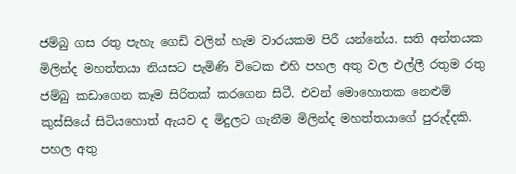ජම්බු ගස රතු පැහැ ගෙඩි වලින් හැම වාරයකම පිරී යන්නේය. සති අන්තයක මිලින්ද මහත්තයා නියසට පැමිණි විටෙක එහි පහල අතු වල එල්ලී රතුම රතු ජම්බු කඩාගෙන කෑම සිරිතක් කරගෙන සිටී. එවන් මොහොතක නෙළුම් කුස්සියේ සිටියහොත් ඇයව ද මිදුලට ගැනීම මිලින්ද මහත්තයාගේ පුරුද්දකි. පහල අතු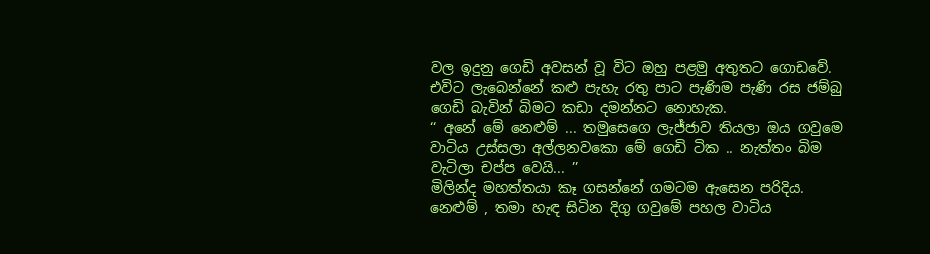වල ඉදුනු ගෙඩි අවසන් වූ විට ඔහු පළමු අතුතට ගොඩවේ. එවිට ලැබෙන්නේ කළු පැහැ රතු පාට පැණිම පැණි රස ජම්බු ගෙඩි බැවින් බිමට කඩා දමන්නට නොහැක.
‘‘ අනේ මේ නෙළුම් ... තමුසෙගෙ ලැජ්ජාව තියලා ඔය ගවුමෙ වාටිය උස්සලා අල්ලනවකො මේ ගෙඩි ටික .. නැත්තං බිම වැටිලා චප්ප වෙයි... ’’
මිලින්ද මහත්තයා කෑ ගසන්නේ ගමටම ඇසෙන පරිදිය. නෙළුම් , තමා හැඳ සිටින දිගු ගවුමේ පහල වාටිය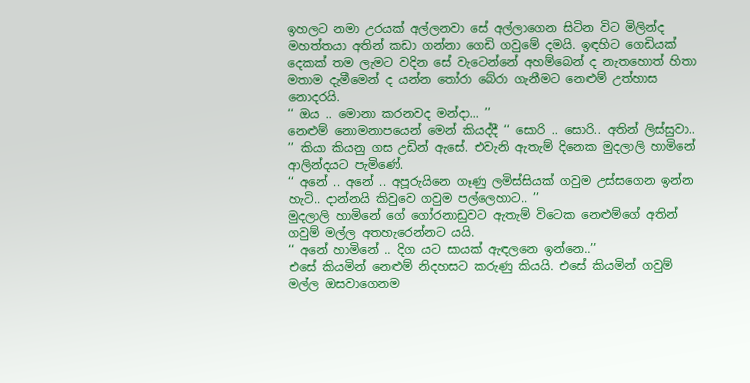ඉහලට නමා උරයක් අල්ලනවා සේ අල්ලාගෙන සිටින විට මිලින්ද මහත්තයා අතින් කඩා ගන්නා ගෙඩි ගවුමේ දමයි. ඉඳහිට ගෙඩියක් දෙකක් තම ලැමට වදින සේ වැටෙන්නේ අහම්බෙන් ද නැතහොත් හිතා මතාම දැමීමෙන් ද යන්න තෝරා බේරා ගැනීමට නෙළුම් උත්හාස නොදරයි.
‘‘ ඔය .. මොනා කරනවද මන්දා... ’’
නෙළුම් නොමනාපයෙන් මෙන් කියද්දී ‘‘ සොරි .. සොරි.. අතින් ලිස්සුවා.. ’’ කියා කියනු ගස උඩින් ඇසේ. එවැනි ඇතැම් දිනෙක මුදලාලි හාමිනේ ආලින්දයට පැමිණේ.
‘‘ අනේ .. අනේ .. අපූරුයිනෙ ගෑණු ලමිස්සියක් ගවුම උස්සගෙන ඉන්න හැටි.. දාන්නයි කිවුවෙ ගවුම පල්ලෙහාට.. ’’
මුදලාලි හාමිනේ ගේ ගෝරනාඩුවට ඇතැම් විටෙක නෙළුම්ගේ අතින් ගවුම් මල්ල අතහැරෙන්නට යයි.
‘‘ අනේ හාමිනේ .. දිග යට සායක් ඇඳලනෙ ඉන්නෙ..’’
එසේ කියමින් නෙළුම් නිදහසට කරුණු කියයි. එසේ කියමින් ගවුම් මල්ල ඔසවාගෙනම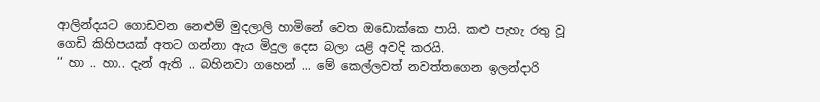ආලින්දයට ගොඩවන නෙළුම් මුදලාලි හාමිනේ වෙත ඔඩොක්කෙ පායි. කළු පැහැ රතු වූ ගෙඩි කිහිපයක් අතට ගන්නා ඇය මිදුල දෙස බලා යළි අවදි කරයි.
‘‘ හා .. හා.. දැන් ඇති .. බහිනවා ගහෙන් ... මේ කෙල්ලවත් නවත්තගෙන ඉලන්දාරි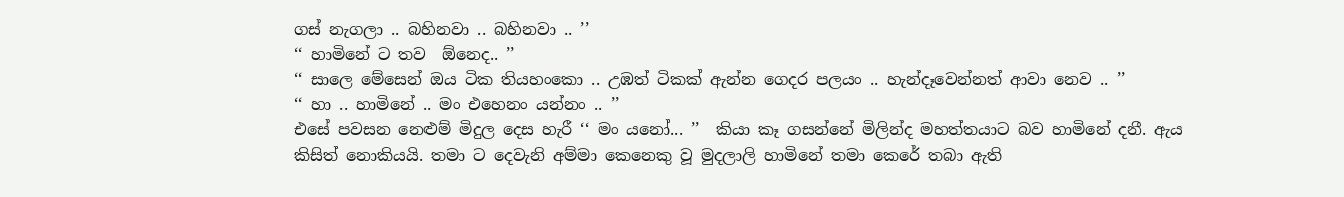ගස් නැගලා .. බහිනවා .. බහිනවා .. ’’
‘‘ හාමිනේ ට තව  ඕනෙද.. ’’
‘‘ සාලෙ මේසෙන් ඔය ටික තියහංකො .. උඹත් ටිකක් ඇන්න ගෙදර පලයං .. හැන්දෑවෙන්නත් ආවා නෙව .. ’’
‘‘ හා .. හාමිනේ .. මං එහෙනං යන්නං .. ’’
එසේ පවසන නෙළුම් මිදුල දෙස හැරී ‘‘ මං යනෝ... ’’  කියා කෑ ගසන්නේ මිලින්ද මහත්තයාට බව හාමිනේ දනී. ඇය කිසිත් නොකියයි. තමා ට දෙවැනි අම්මා කෙනෙකු වූ මුදලාලි හාමිනේ තමා කෙරේ තබා ඇති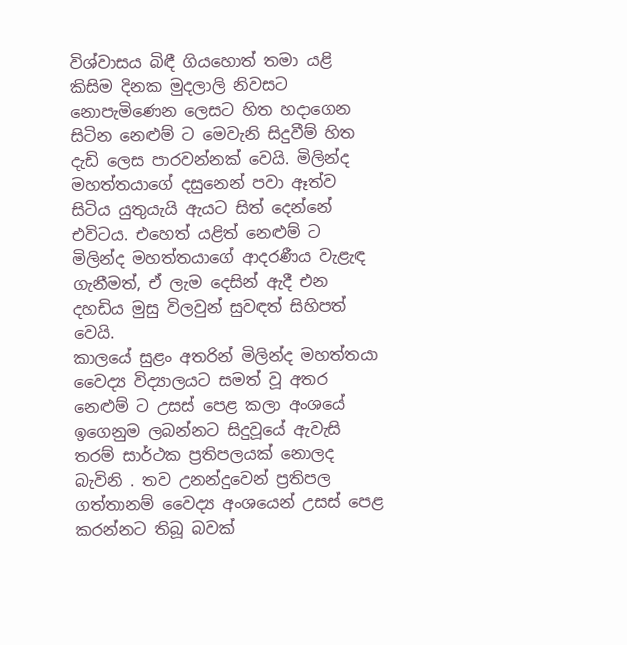විශ්වාසය බිඳී ගියහොත් තමා යළි කිසිම දිනක මුදලාලි නිවසට නොපැමිණෙන ලෙසට හිත හදාගෙන සිටින නෙළුම් ට මෙවැනි සිදුවීම් හිත දැඩි ලෙස පාරවන්නක් වෙයි. මිලින්ද මහත්තයාගේ දසුනෙන් පවා ඈත්ව සිටිය යුතුයැයි ඇයට සිත් දෙන්නේ එවිටය. එහෙත් යළිත් නෙළුම් ට මිලින්ද මහත්තයාගේ ආදරණීය වැළැඳ ගැනීමත්, ඒ ලැම දෙසින් ඇදී එන දහඩිය මුසු විලවුන් සුවඳත් සිහිපත් වෙයි.
කාලයේ සුළං අතරින් මිලින්ද මහත්තයා වෛද්‍ය විද්‍යාලයට සමත් වූ අතර  නෙළුම් ට උසස් පෙළ කලා අංශයේ ඉගෙනුම ලබන්නට සිදුවූයේ ඇවැසි තරම් සාර්ථක ප්‍රතිපලයක් නොලද බැවිනි . තව උනන්දුවෙන් ප්‍රතිපල ගත්තානම් වෛද්‍ය අංශයෙන් උසස් පෙළ කරන්නට තිබූ බවක්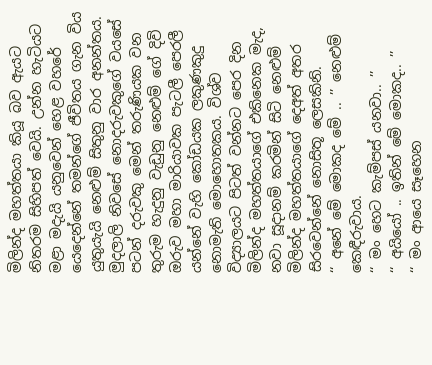මිලින්ද මහත්තයා කියූ බව ඇයට නිතරම සිහිපත් වෙයි. උන්න හැටියට මළා මදැයි යනුවෙන් හෙළ වහරේ යෙදෙන්නේ තමන්ගේ ජීවිතය ගැන විය යුතුයැයි නෙළුම් සිතුනු වාර අනන්තය.
මුදලාලි නිවසේ නොදරුවකුගේ වයසේ පටන් දරුවකු මෙන් තරුණියක වන තුරුම හැදුනු වැඩුනු නෙළුම් ගේ දිවි ඔරුව මහා මාරියාවක පැටලී පෙරලී යන්නේ වැහි කෝඩයක ලකුණකුදු නොමැති මොහොතකය. විශ්ව විද්‍යාලයට පිටත් වන්නට පෙර දින මිලින්ද මහත්තයාගේ එකිනෙක මැද, නවා සූදානම් කරමින් සිටි නෙළුම් මිලින්ද මහත්තයාගේ දෙඅත් අතර සිරවෙන්නේ නොසිතූ ලෙසකිනි.
‘‘ අනේ මේ මොකද මේ .. ’’ නෙළුම් කෙඳීරුවාය.
‘‘ මං හෙට කැම්පස් යනවා.. ’’
‘‘ අයියෝ .. ඉතින් මේ මොකද.. ’’
‘‘ මං ආයෙ සෑහෙන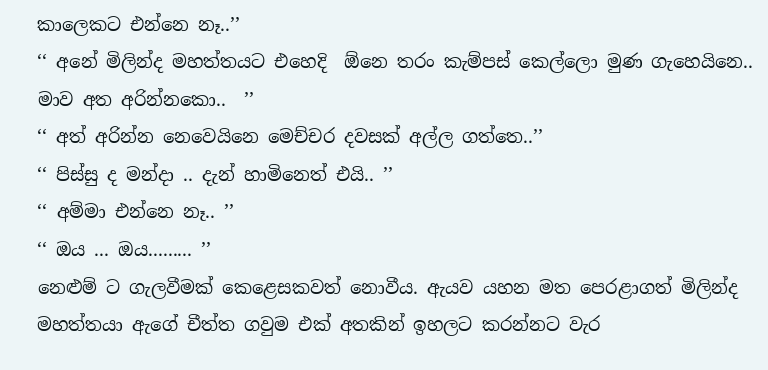කාලෙකට එන්නෙ නෑ..’’
‘‘ අනේ මිලින්ද මහත්තයට එහෙදි  ඕනෙ තරං කැම්පස් කෙල්ලො මුණ ගැහෙයිනෙ.. මාව අත අරින්නකො..  ’’
‘‘ අත් අරින්න නෙවෙයිනෙ මෙච්චර දවසක් අල්ල ගත්තෙ..’’
‘‘ පිස්සු ද මන්දා .. දැන් හාමිනෙත් එයි.. ’’
‘‘ අම්මා එන්නෙ නෑ.. ’’
‘‘ ඔය ... ඔය......... ’’
නෙළුම් ට ගැලවීමක් කෙළෙසකවත් නොවීය. ඇයව යහන මත පෙරළාගත් මිලින්ද මහත්තයා ඇගේ චීත්ත ගවුම එක් අතකින් ඉහලට කරන්නට වැර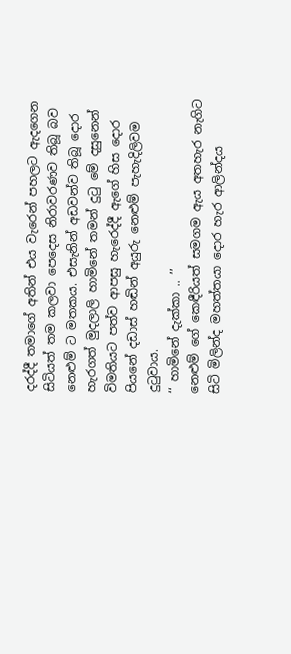දරද්දී තමාගේ අතින් එය වැරෙන් පහලට ඇදගෙන සිටියත් තම කලවා පෙදෙස නිරාවරණව තිබූ බව නෙළුම් ට මතකය. එසැනින් අඩවන්ව තිබූ දොර හැරගත් මුදලාලි හාමිනේ තමන් දුටු මේ දසුනෙන් විමතියට පත්ව ආපසු හැරෙද්දී ඇගේ හිස දොර පියනේ දඩාස් හඬින් අයුරු නෙළුම් පැහැදිලිවම දුටුවාය.
‘‘ හාමිනේ දැක්කා .. ’’
නෙළුම් ගේ කෙඳීරියත් සමගම ඇය අතහැර නැගිට සිටි මිලින්ද මහත්තයා දොර හැර ආලින්දය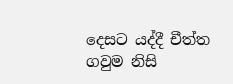දෙසට යද්දී චීත්ත ගවුම නිසි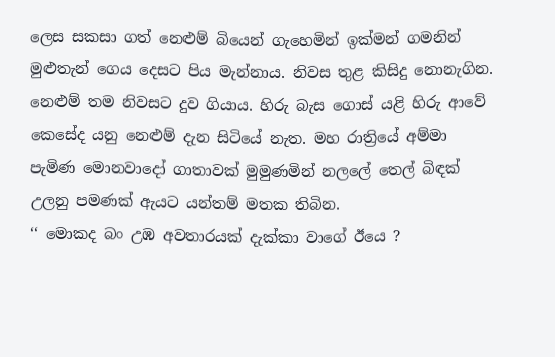ලෙස සකසා ගත් නෙළුම් බියෙන් ගැහෙමින් ඉක්මන් ගමනින් මුළුතැන් ගෙය දෙසට පිය මැන්නාය. නිවස තුළ කිසිදු නොනැගින. නෙළුම් තම නිවසට දුව ගියාය. හිරු බැස ගොස් යළි හිරු ආවේ කෙසේද යනු නෙළුම් දැන සිටියේ නැත. මහ රාත්‍රියේ අම්මා පැමිණ මොනවාදෝ ගාතාවක් මුමුණමින් නලලේ තෙල් බිඳක් උලනු පමණක් ඇයට යන්තම් මතක තිබින.
‘‘ මොකද බං උඹ අවතාරයක් දැක්කා වාගේ ඊයෙ ?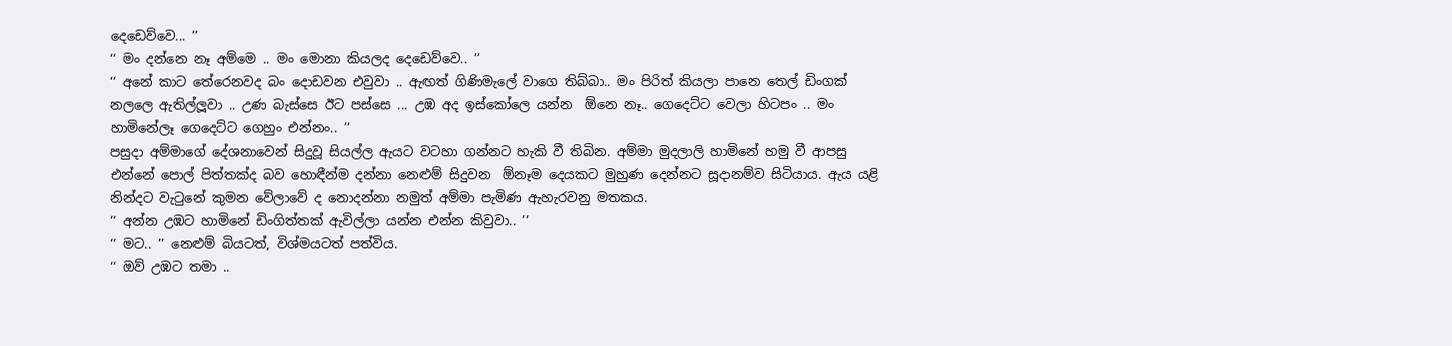දෙඩෙව්වෙ... ’’
‘‘ මං දන්නෙ නෑ අම්මෙ .. මං මොනා කියලද දෙඩෙව්වෙ.. ’’
‘‘ අනේ කාට තේරෙනවද බං දොඩවන එවුවා .. ඇඟත් ගිණිමැලේ වාගෙ තිබ්බා.. මං පිරිත් කියලා පානෙ තෙල් ඩිංගක් නලලෙ ඇතිල්ලූවා .. උණ බැස්සෙ ඊට පස්සෙ ... උඹ අද ඉස්කෝලෙ යන්න  ඕනෙ නෑ.. ගෙදෙට්ට වෙලා හිටපං .. මං හාමිනේලෑ ගෙදෙට්ට ගෙහුං එන්නං.. ’’
පසුදා අම්මාගේ දේශනාවෙන් සිදුවූ සියල්ල ඇයට වටහා ගන්නට හැකි වී තිබින. අම්මා මුදලාලි හාමිනේ හමු වී ආපසු එන්නේ පොල් පිත්තක්ද බව හොඳීන්ම දන්නා නෙළුම් සිදුවන  ඕනෑම දෙයකට මුහුණ දෙන්නට සූදානම්ව සිටියාය. ඇය යළි නින්දට වැටුනේ කුමන වේලාවේ ද නොදන්නා නමුත් අම්මා පැමිණ ඇහැරවනු මතකය.
‘‘ අන්න උඹට හාමිනේ ඩිංගිත්තක් ඇවිල්ලා යන්න එන්න කිවුවා.. ’’
‘‘ මට.. ’’ නෙළුම් බියටත්, විශ්මයටත් පත්විය.
‘‘ ඔව් උඹට තමා ..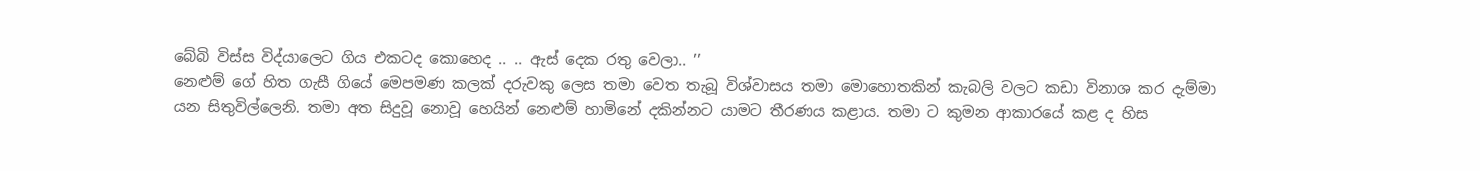බේබි විස්ස විද්යාලෙට ගිය එකටද කොහෙද .. .. ඇස් දෙක රතු වෙලා.. ’’
නෙළුම් ගේ හිත ගැසී ගියේ මෙපමණ කලක් දරුවකු ලෙස තමා වෙත තැබූ විශ්වාසය තමා මොහොතකින් කැබලි වලට කඩා විනාශ කර දැම්මා යන සිතුවිල්ලෙනි. තමා අත සිදුවූ නොවූ හෙයින් නෙළුම් හාමිනේ දකින්නට යාමට තීරණය කළාය. තමා ට කුමන ආකාරයේ කළ ද හිස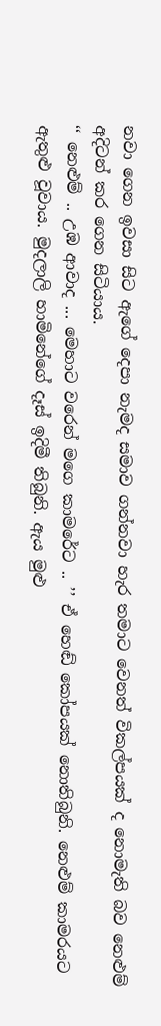නවා ගෙන ඉවසා සිට ඇගේ දෙපා නැමද සමාව ගන්නවා හැර තමාට වෙනත් විකල්පයක් ද නොමැති බව නෙළුම් අදිටන් කර ගෙන සිටියාය.
‘‘ නෙළුම් .. උඹ ආවාද ... මෙහාට වරෙන් මගෙ කාමරේට .. ’’ ඒ හෙඬ් කෝපයක් නොතිබුනි. නෙළුම් කාමරයට ඇතුළු වූවාය. මුදලාලි හාමිනේගේ දෑස් ඉදිමී තිබුනි. ඇය මුළු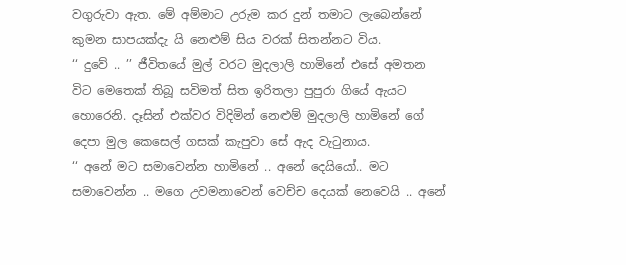වගුරුවා ඇත. මේ අම්මාට උරුම කර දුන් තමාට ලැබෙන්නේ කුමන සාපයක්දැ යි නෙළුම් සිය වරක් සිතන්නට විය.
‘‘ දුවේ .. ’’ ජීවිතයේ මුල් වරට මුදලාලි හාමිනේ එසේ අමතන විට මෙතෙක් තිබූ සවිමත් සිත ඉරිතලා පුපුරා ගියේ ඇයට හොරෙනි. දෑසින් එක්වර විදිමින් නෙළුම් මුදලාලි හාමිනේ ගේ දෙපා මුල කෙසෙල් ගසක් කැපුවා සේ ඇද වැටුනාය.
‘‘ අනේ මට සමාවෙන්න හාමිනේ .. අනේ දෙයියෝ.. මට සමාවෙන්න .. මගෙ උවමනාවෙන් වෙච්ච දෙයක් නෙවෙයි .. අනේ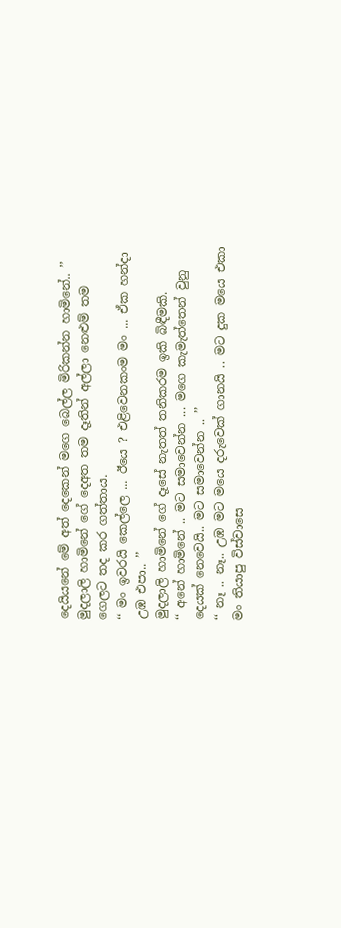දෙයියනේ මේ අත් දෙකෙන් මගෙ බෙල්ල මිරිකන්න හාමිනේ.. ’’
මුදලාලි හාමිනේ ගේ දෙඅත තම දෑතින් අල්ලා නෙළුම් තම ගෙලට තද කර ගත්තාය.
‘‘ මං ඉවරයි කෙල්ලෙ ... ඊයෙ ? එළිවෙනකංම මං ... ඒක හන්දා උඹ එපා.. ’’
මුදලාලි හාමිනේ ගේ දෑසේ නැතත් තනිකරම ඉකි බිඳීමකි.
‘‘ අනේ හාමිනේ .. මට සමාවෙන්න ... මගෙ කැමැත්තෙන් වුනු දෙයක් නෙවෙයි.. මට සමාවෙන්න .. ’’
‘‘ නෑ .. නෑ.. උඹ මට මයෙ දරුවෙක් ගානයි .. මට දුක මයෙ එකා මං තියාපු විස්වාසෙ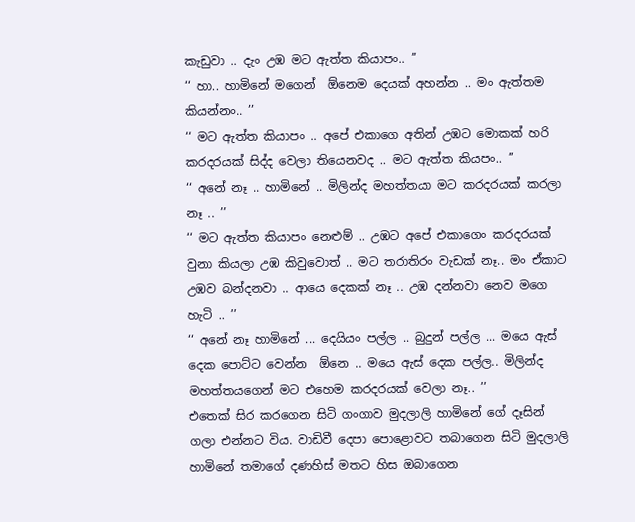කැඩුවා .. දැං උඹ මට ඇත්ත කියාපං.. ’’
‘‘ හා.. හාමිනේ මගෙන්  ඕනෙම දෙයක් අහන්න .. මං ඇත්තම කියන්නං.. ’’
‘‘ මට ඇත්ත කියාපං .. අපේ එකාගෙ අතින් උඹට මොකක් හරි කරදරයක් සිද්ද වෙලා තියෙනවද .. මට ඇත්ත කියපං.. ’’
‘‘ අනේ නෑ .. හාමිනේ .. මිලින්ද මහත්තයා මට කරදරයක් කරලා නෑ .. ’’
‘‘ මට ඇත්ත කියාපං නෙළුම් .. උඹට අපේ එකාගෙං කරදරයක් වුනා කියලා උඹ කිවුවොත් .. මට තරාතිරං වැඩක් නෑ.. මං ඒකාට උඹව බන්දනවා .. ආයෙ දෙකක් නෑ .. උඹ දන්නවා නෙව මගෙ හැටි .. ’’
‘‘ අනේ නෑ හාමිනේ ... දෙයියං පල්ල .. බුදුන් පල්ල ... මයෙ ඇස් දෙක පොට්ට වෙන්න  ඕනෙ .. මයෙ ඇස් දෙක පල්ල.. මිලින්ද මහත්තයගෙන් මට එහෙම කරදරයක් වෙලා නෑ.. ’’
එතෙක් සිර කරගෙන සිටි ගංගාව මුදලාලි හාමිනේ ගේ දෑසින් ගලා එන්නට විය. වාඩිවී දෙපා පොළොවට තබාගෙන සිටි මුදලාලි හාමිනේ තමාගේ දණහිස් මතට හිස ඔබාගෙන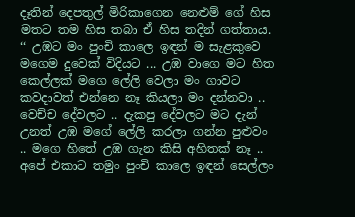දෑතින් දෙපතුල් මිරිකාගෙන නෙළුම් ගේ හිස මතට තම හිස තබා ඒ හිස තදින් ගත්තාය.
‘‘ උඹට මං පුංචි කාලෙ ඉඳන් ම සැළකුවෙ මගෙම දුවෙක් විදියට ... උඹ වාගෙ මට හිත කෙල්ලක් මගෙ ලේලි වෙලා මං ගාවට කවදාවත් එන්නෙ නෑ කියලා මං දන්නවා .. වෙච්ච දේවලට .. දැකපු දේවලට මට දැන් උනත් උඹ මගේ ලේලි කරලා ගන්න පුළුවං .. මගෙ හිතේ උඹ ගැන කිසි අහිතක් නෑ .. අපේ එකාට තමුං පුංචි කාලෙ ඉඳන් සෙල්ලං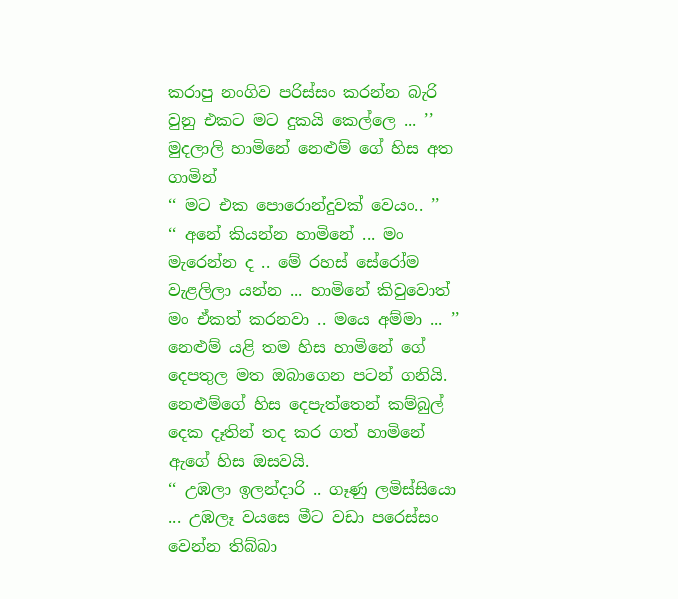කරාපු නංගිව පරිස්සං කරන්න බැරි වුනු එකට මට දුකයි කෙල්ලෙ ... ’’
මුදලාලි හාමිනේ නෙළුම් ගේ හිස අත ගාමින්
‘‘ මට එක පොරොන්දුවක් වෙයං.. ’’
‘‘ අනේ කියන්න හාමිනේ ... මං මැරෙන්න ද .. මේ රහස් සේරෝම වැළලිලා යන්න ... හාමිනේ කිවුවොත් මං ඒකත් කරනවා .. මයෙ අම්මා ... ’’
නෙළුම් යළි තම හිස හාමිනේ ගේ දෙපතුල මත ඔබාගෙන පටන් ගනියි. නෙළුම්ගේ හිස දෙපැත්තෙන් කම්බුල් දෙක දෑතින් තද කර ගත් හාමිනේ ඇගේ හිස ඔසවයි.
‘‘ උඹලා ඉලන්දාරි .. ගෑණු ලමිස්සියො ... උඹලෑ වයසෙ මීට වඩා පරෙස්සං වෙන්න තිබ්බා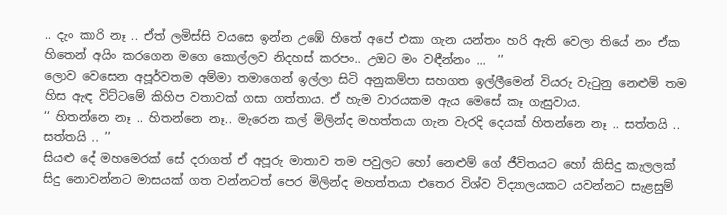.. දැං කාරි නෑ .. ඒත් ලමිස්සි වයසෙ ඉන්න උඹේ හිතේ අපේ එකා ගැන යන්තං හරි ඇති වෙලා තියේ නං ඒක හිතෙන් අයිං කරගෙන මගෙ කොල්ලව නිදහස් කරපං.. උඔට මං වඳීන්නං ...  ’’
ලොව වෙසෙන අපූර්වතම අම්මා තමාගෙන් ඉල්ලා සිටි අනුකම්පා සහගත ඉල්ලීමෙන් වියරු වැටුනු නෙළුම් තම හිස ඇඳ විට්ටමේ කිහිප වතාවක් ගසා ගත්තාය. ඒ හැම වාරයකම ඇය මෙසේ කෑ ගැසුවාය.
‘‘ හිතන්නෙ නෑ .. හිතන්නෙ නෑ.. මැරෙන කල් මිලින්ද මහත්තයා ගැන වැරදි දෙයක් හිතන්නෙ නෑ .. සත්තයි .. සත්තයි .. ’’
සියළු දේ මහමෙරක් සේ දරාගත් ඒ අපූරු මාතාව තම පවුලට හෝ නෙළුම් ගේ ජීවිතයට හෝ කිසිදු කැලලක් සිදු නොවන්නට මාසයක් ගත වන්නටත් පෙර මිලින්ද මහත්තයා එතෙර විශ්ව විද්‍යාලයකට යවන්නට සැළසුම්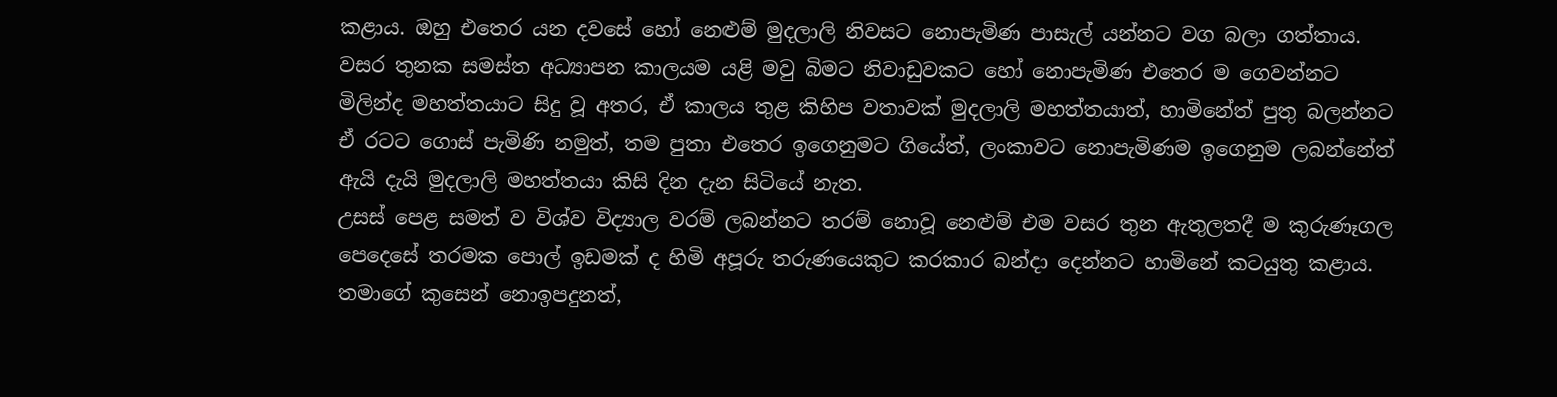කළාය. ඔහු එතෙර යන දවසේ හෝ නෙළුම් මුදලාලි නිවසට නොපැමිණ පාසැල් යන්නට වග බලා ගත්තාය. වසර තුනක සමස්ත අධ්‍යාපන කාලයම යළි මවු බිමට නිවාඩුවකට හෝ නොපැමිණ එතෙර ම ගෙවන්නට මිලින්ද මහත්තයාට සිදු වූ අතර, ඒ කාලය තුළ කිහිප වතාවක් මුදලාලි මහත්තයාත්, හාමිනේත් පුතු බලන්නට ඒ රටට ගොස් පැමිණි නමුත්, තම පුතා එතෙර ඉගෙනුමට ගියේත්, ලංකාවට නොපැමිණම ඉගෙනුම ලබන්නේත් ඇයි දැයි මුදලාලි මහත්තයා කිසි දින දැන සිටියේ නැත.
උසස් පෙළ සමත් ව විශ්ව විද්‍යාල වරම් ලබන්නට තරම් නොවූ නෙළුම් එම වසර තුන ඇතුලතදී ම කුරුණෑගල පෙදෙසේ තරමක පොල් ඉඩමක් ද හිමි අපූරු තරුණයෙකුට කරකාර බන්දා දෙන්නට හාමිනේ කටයුතු කළාය. තමාගේ කුසෙන් නොඉපදුනත්,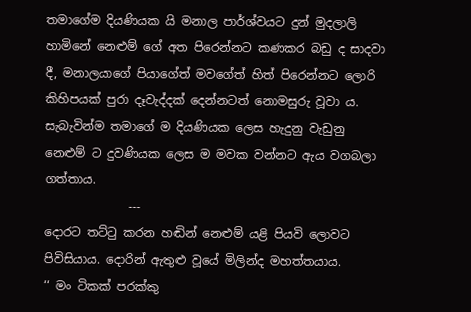තමාගේම දියණියක යි මනාල පාර්ශ්වයට දුන් මුදලාලි හාමිනේ නෙළුම් ගේ අත පිරෙන්නට කණකර බඩු ද සාදවා දී, මනාලයාගේ පියාගේත් මවගේත් හිත් පිරෙන්නට ලොරි කිහිපයක් පුරා දෑවැද්දක් දෙන්නටත් නොමසුරු වූවා ය. සැබැවින්ම තමාගේ ම දියණියක ලෙස හැදුනු වැඩුනු නෙළුම් ට දුවණියක ලෙස ම මවක වන්නට ඇය වගබලා ගත්තාය.
              ---
දොරට තට්ටු කරන හඬින් නෙළුම් යළි පියවි ලොවට පිවිසියාය. දොරින් ඇතුළු වූයේ මිලින්ද මහත්තයාය.
‘‘ මං ටිකක් පරක්කු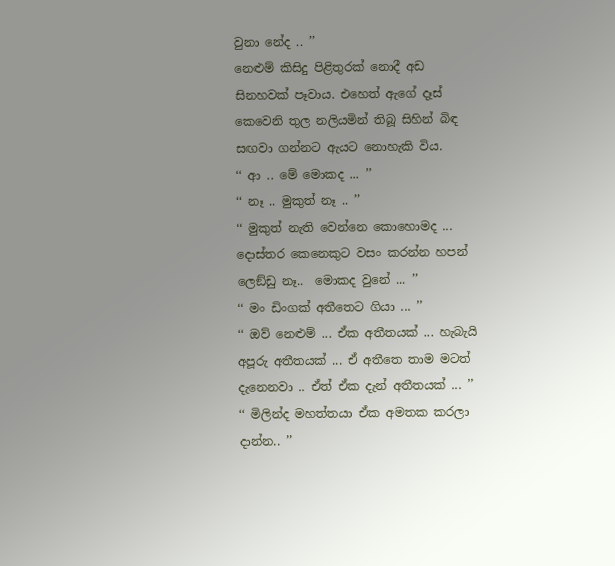වුනා නේද .. ’’
නෙළුම් කිසිදු පිළිතුරක් නොදී අඩ සිනහවක් පෑවාය. එහෙත් ඇගේ දෑස් කෙවෙනි තුල නලියමින් තිබූ සිහින් බිඳ සඟවා ගන්නට ඇයට නොහැකි විය.
‘‘ ආ .. මේ මොකද ... ’’
‘‘ නෑ .. මුකුත් නෑ .. ’’
‘‘ මුකුත් නැති වෙන්නෙ කොහොමද ... දොස්තර කෙනෙකුට වසං කරන්න හපන් ලෙඞ්ඩු නෑ..  මොකද වුනේ ... ’’
‘‘ මං ඩිංගක් අතීතෙට ගියා ... ’’
‘‘ ඔව් නෙළුම් ... ඒක අතීතයක් ... හැබැයි අපූරු අතීතයක් ... ඒ අතීතෙ තාම මටත් දැනෙනවා .. ඒත් ඒක දැන් අතීතයක් ... ’’
‘‘ මිලින්ද මහත්තයා ඒක අමතක කරලා දාන්න.. ’’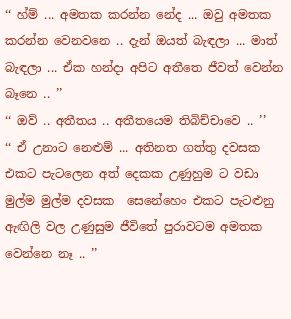‘‘ හ්ම් ... අමතක කරන්න නේද ... ඔවු අමතක කරන්න වෙනවනෙ .. දැන් ඔයත් බැඳලා ... මාත් බැඳලා ... ඒක හන්දා අපිට අතීතෙ ජීවත් වෙන්න බෑනෙ .. ’’
‘‘ ඔව් .. අතීතය .. අතීතයෙම තිබිච්චාවෙ .. ’’
‘‘ ඒ උනාට නෙළුම් ... අතිනත ගත්තු දවසක එකට පැටලෙන අත් දෙකක උණුහුම ට වඩා මුල්ම මුල්ම දවසක  සෙනේහෙං එකට පැටළුනු ඇඟිලි වල උණුසුම ජීවිතේ පුරාවටම අමතක වෙන්නෙ නෑ .. ’’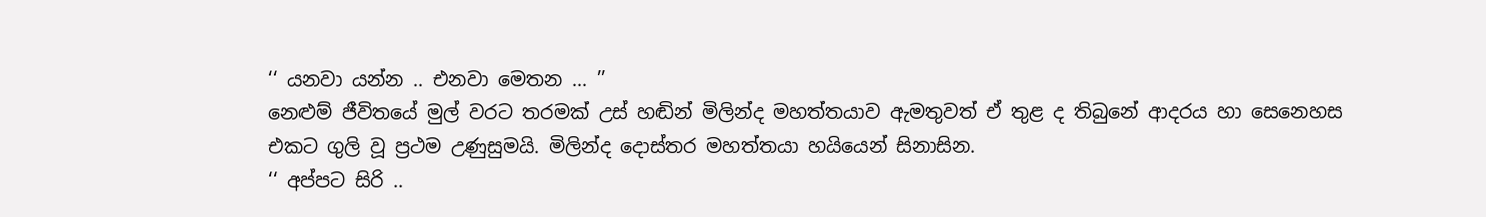‘‘ යනවා යන්න .. එනවා මෙතන ... ’’
නෙළුම් ජීවිතයේ මුල් වරට තරමක් උස් හඬින් මිලින්ද මහත්තයාව ඇමතුවත් ඒ තුළ ද තිබුනේ ආදරය හා සෙනෙහස එකට ගුලි වූ ප්‍රථම උණුසුමයි. මිලින්ද දොස්තර මහත්තයා හයියෙන් සිනාසින.
‘‘ අප්පට සිරි ..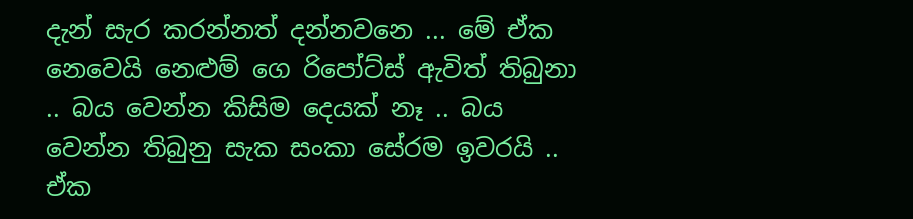දැන් සැර කරන්නත් දන්නවනෙ ... මේ ඒක නෙවෙයි නෙළුම් ගෙ රිපෝට්ස් ඇවිත් තිබුනා .. බය වෙන්න කිසිම දෙයක් නෑ .. බය වෙන්න තිබුනු සැක සංකා සේරම ඉවරයි .. ඒක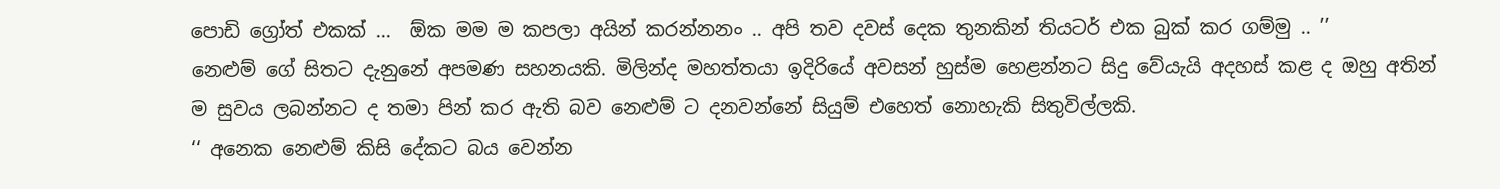පොඩි ග්‍රෝත් එකක් ...  ඕක මම ම කපලා අයින් කරන්නනං .. අපි තව දවස් දෙක තුනකින් තියටර් එක බුක් කර ගම්මු .. ’’
නෙළුම් ගේ සිතට දැනුනේ අපමණ සහනයකි. මිලින්ද මහත්තයා ඉදිරියේ අවසන් හුස්ම හෙළන්නට සිදු වේයැයි අදහස් කළ ද ඔහු අතින් ම සුවය ලබන්නට ද තමා පින් කර ඇති බව නෙළුම් ට දනවන්නේ සියුම් එහෙත් නොහැකි සිතුවිල්ලකි.
‘‘ අනෙක නෙළුම් කිසි දේකට බය වෙන්න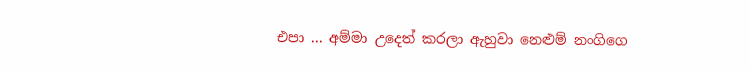එපා ... අම්මා උදෙත් කරලා ඇහුවා නෙළුම් නංගිගෙ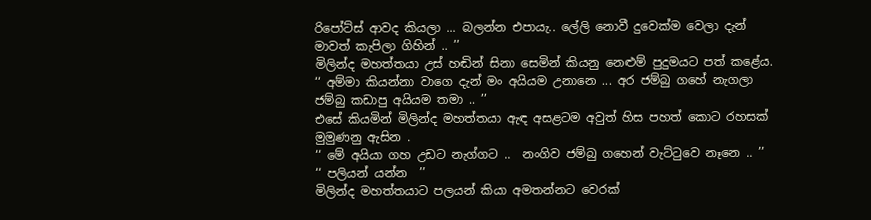රිපෝට්ස් ආවද කියලා ... බලන්න එපායැ.. ලේලි නොවී දුවෙක්ම වෙලා දැන් මාවත් කැපිලා ගිහින් .. ’’
මිලින්ද මහත්තයා උස් හඬින් සිනා සෙමින් කියනු නෙළුම් පුදුමයට පත් කළේය.
‘‘ අම්මා කියන්නා වාගෙ දැන් මං අයියම උනානෙ ... අර ජම්බු ගහේ නැගලා ජම්බු කඩාපු අයියම තමා .. ’’
එසේ කියමින් මිලින්ද මහත්තයා ඇඳ අසළටම අවුත් හිස පහත් කොට රහසක් මුමුණනු ඇසින .
‘‘ මේ අයියා ගහ උඩට නැග්ගට ..  නංගිව ජම්බු ගහෙන් වැට්ටුවෙ නෑනෙ .. ’’
‘‘ පලියන් යන්න  ’’
මිලින්ද මහත්තයාට පලයන් කියා අමතන්නට වෙරක්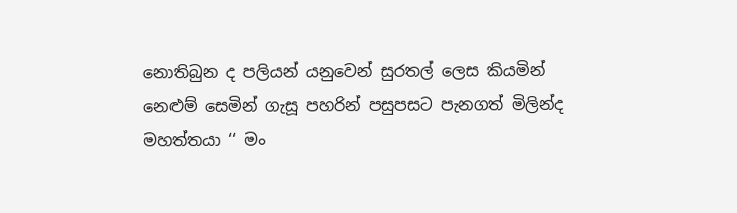නොතිබුන ද පලියන් යනුවෙන් සුරතල් ලෙස කියමින් නෙළුම් සෙමින් ගැසූ පහරින් පසුපසට පැනගත් මිලින්ද මහත්තයා ‘‘ මං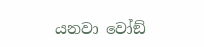යනවා වෝඞ්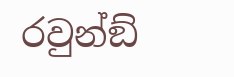රවුන්ඞ්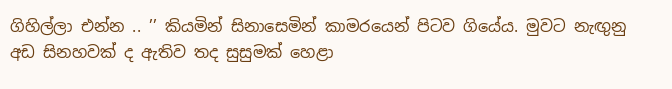ගිහිල්ලා එන්න .. ’’ කියමින් සිනාසෙමින් කාමරයෙන් පිටව ගියේය. මුවට නැඟුනු අඩ සිනහවක් ද ඇතිව තද සුසුමක් හෙළා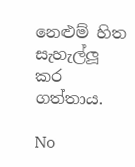නෙළුම් හිත සැහැල්ලූ කර ගත්තාය.

No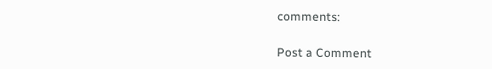comments:

Post a Comment